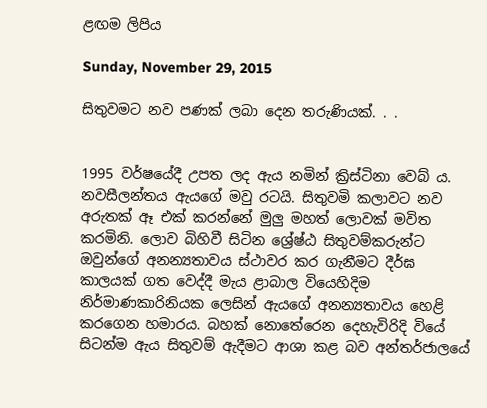ළඟම ලිපිය

Sunday, November 29, 2015

සිතුවමට නව පණක් ලබා දෙන තරුණියක්. . .


1995 වර්ෂයේදී උපත ලද ඇය නමින් ක්‍රිස්ටිනා වෙබ් ය. නවසීලන්තය ඇයගේ මවු රටයි. සිතුවමි කලාවට නව අරුතක් ඈ එක් කරන්නේ මුලු මහත් ලොවක් මවිත කරමිනි. ලොව බිහිවී සිටින ශ්‍රේෂ්ඨ සිතුවම්කරුන්ට ඔවුන්ගේ අනන්‍යතාවය ස්ථාවර කර ගැනීමට දීර්ඝ කාලයක් ගත වෙද්දී මැය ළාබාල වියෙහිදිම නිර්මාණකාරිනියක ලෙසින් ඇයගේ අනන්‍යතාවය හෙළි කරගෙන හමාරය. බහක් නොතේරෙන දෙහැවිරිදි වියේ සිටන්ම ඇය සිතුවම් ඇදීමට ආශා කළ බව අන්තර්ජාලයේ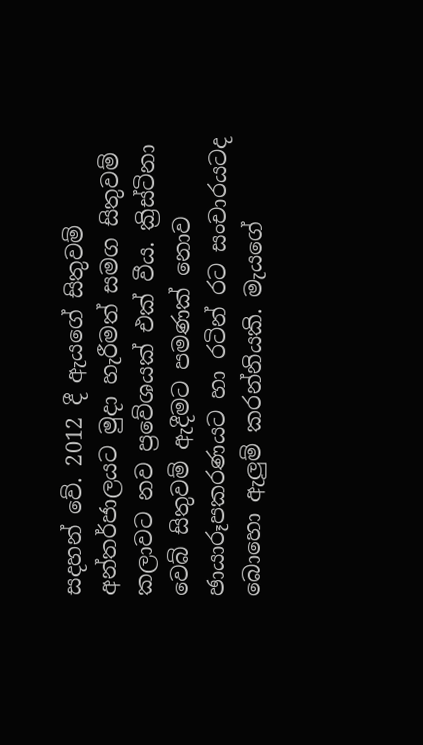සදහන් වේ. 2012 දී ඇයගේ සිතුවම් අන්තර්ජාලයට මුදා හැරීමත් සමග සිතුවම් කලාවට නව ප්‍රවේශයක් එක් වීය. ක්‍රිස්ටිනා වෙබ් සිතුවම් ඇදීමට පමණක් නොව  ඡායාරූපකරණයට හා රටින් රට සංචාරයටද බොහො ඇලුම් කරන්නියකි. මැයගේ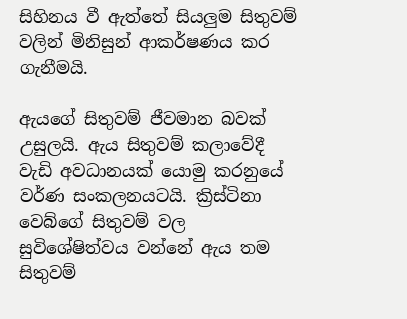සිහිනය වී ඇත්තේ සියලුම සිතුවම් වලින් මිනිසුන් ආකර්ෂණය කර ගැනීමයි.

ඇයගේ සිතුවම් ජීවමාන බවක් උසුලයි. ඇය සිතුවම් කලාවේදී වැඩි අවධානයක් යොමු කරනුයේ  වර්ණ සංකලනයටයි. ක්‍රිස්ටිනා වෙබ්ගේ සිතුවම් වල සුවිශේෂිත්වය වන්නේ ඇය තම සිතුවම්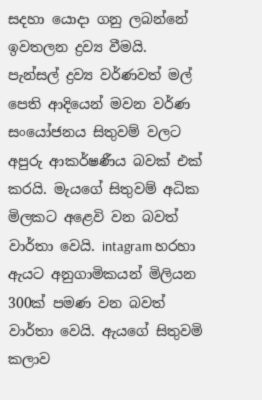සදහා යොදා ගනු ලබන්නේ ඉවතලන ද්‍රව්‍ය වීමයි. පැන්සල් ද්‍රව්‍ය වර්ණවත් මල් පෙති ආදියෙන් මවන වර්ණ සංයෝජනය සිතුවම් වලට අපුරු ආකර්ෂණීය බවක් එක් කරයි. මැයගේ සිතුවම් අධික මිලකට අළෙවි වන බවත් වාර්තා වෙයි. intagram හරහා ඇයට අනුගාමිකයන් මිලියන 300ක් පමණ වන බවත් වාර්තා වෙයි. ඇයගේ සිතුවමි කලාව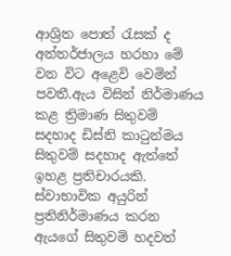ආශ්‍රිත පොත් රැසක් ද අන්තර්ජාලය හරහා මේ වන විට අළෙවි වෙමින් පවතී.ඇය විසින් නිර්මාණය කළ ත්‍රිමාණ සිතුවම් සදහාද ඩිස්නි කාටුන්මය සිතුවම් සදහාද ඇත්තේ ඉහළ ප්‍රතිචාරයකි. ස්වාභාවික අයුරින් ප්‍රතිනිර්මාණය කරන ඇයගේ සිතුවම් හදවත්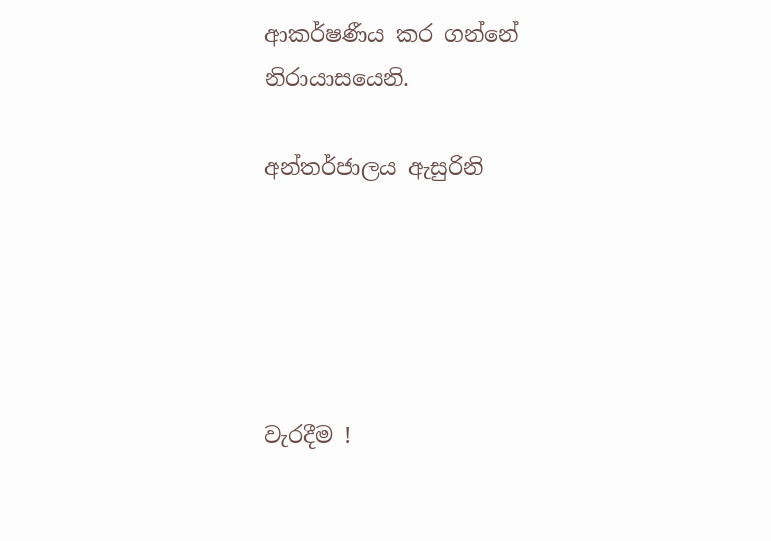ආකර්ෂණීය කර ගන්නේ නිරායාසයෙනි.

අන්තර්ජාලය ඇසුරිනි





වැරදීම !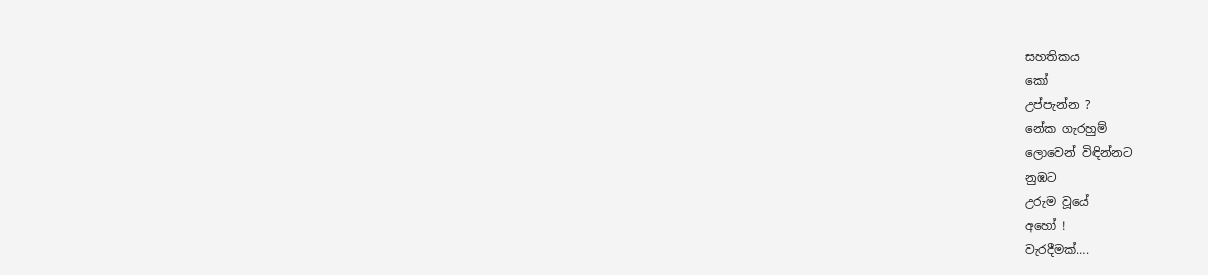සහතිකය
කෝ
උප්පැන්න ?
නේක ගැරහුම්
ලොවෙන් විඳින්නට
නුඹට
උරුම වූයේ
අහෝ !
වැරදීමක්….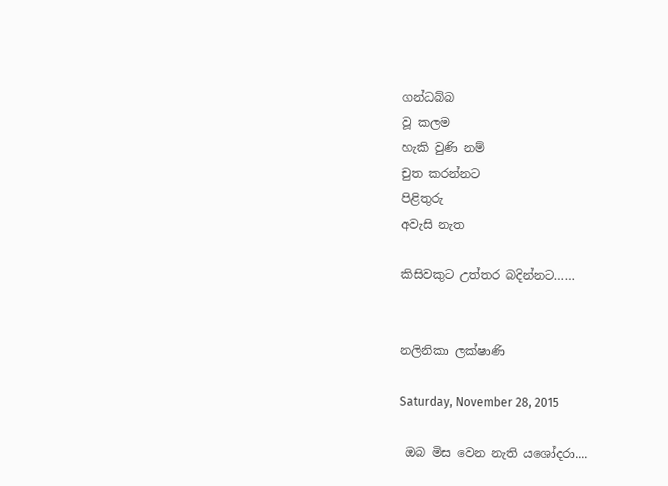ගන්ධබ්බ
වූ කලම
හැකි වුණි නම්
චුත කරන්නට
පිළිතුරු
අවැසි නැත

කිසිවකුට උත්තර බදින්නට……


නලිනිකා ලක්ෂාණි

Saturday, November 28, 2015

 ඔබ මිස වෙන නැති යශෝදරා....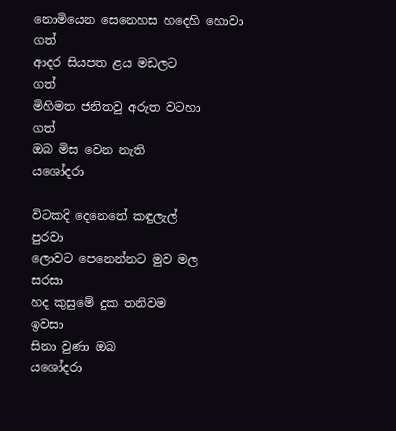නොමියෙන සෙනෙහස හදෙහි හොවා      ගත්
ආදර සියපත ළය මඩලට                         ගත්
මිහිමත ජනිතවු අරුත වටහා                    ගත්
ඔබ මිස වෙන නැති                                 යශෝදරා

විටකදි දෙනෙතේ කඳුලැල්                    පුරවා
ලොවට පෙනෙන්නට මුව මල               සරසා
හද කුසුමේ දුක තනිවම                         ඉවසා
සිනා වුණා ඔබ                                      යශෝදරා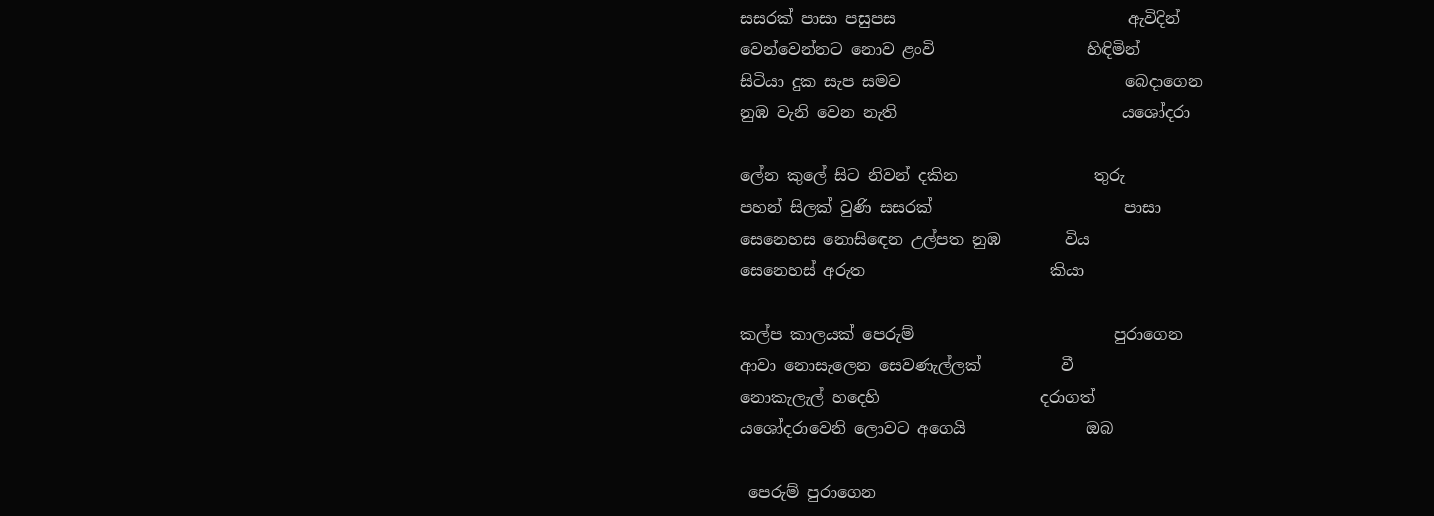සසරක් පාසා පසුපස                             ඇවිදින්
වෙන්වෙන්නට නොව ළංවි                   හිඳිමින්
සිටියා දුක සැප සමව                            බෙදාගෙන
නුඹ වැනි වෙන නැති                            යශෝදරා

ලේන කුලේ සිට නිවන් දකින                 තුරු
පහන් සිලක් වුණි සසරක්                        පාසා
සෙනෙහස නොසිඳෙන උල්පත නුඹ        විය
සෙනෙහස් අරුත                       කියා

කල්ප කාලයක් පෙරුම්                         පුරාගෙන
ආවා නොසැලෙන සෙවණැල්ලක්          වී
නොකැලැල් හදෙහි                    දරාගත්
යශෝදරාවෙනි ලොවට අගෙයි               ඔබ

 පෙරුම් පුරාගෙන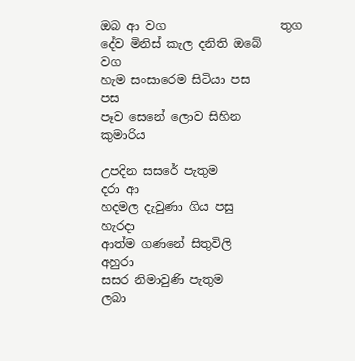ඔබ ආ වග                   තුග
දේව මිනිස් කැල දනිති ඔබේ                    වග
හැම සංසාරෙම සිටියා පස                        පස
පෑව සෙනේ ලොව සිහින                         කුමාරිය

උපදින සසරේ පැතුම                              දරා ආ
හදමල දැවුණා ගිය පසු                            හැරදා
ආත්ම ගණනේ සිතුවිලි                           අහුරා
සසර නිමාවුණි පැතුම                              ලබා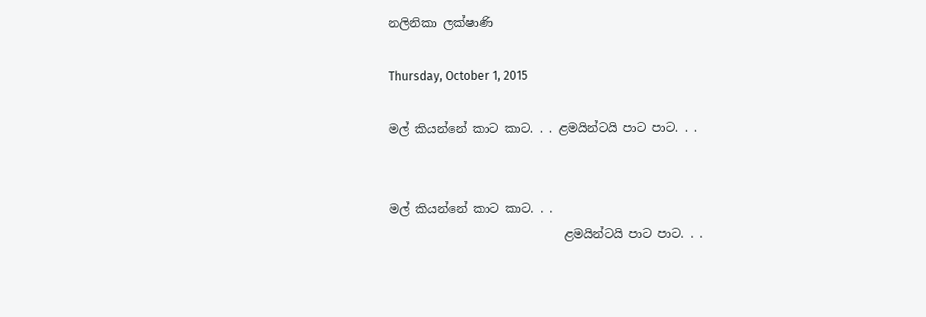නලිනිකා ලක්ෂාණි

Thursday, October 1, 2015

මල් කියන්නේ කාට කාට. . . ළමයින්ටයි පාට පාට. . .


මල් කියන්නේ කාට කාට. . .
                             ළමයින්ටයි පාට පාට. . .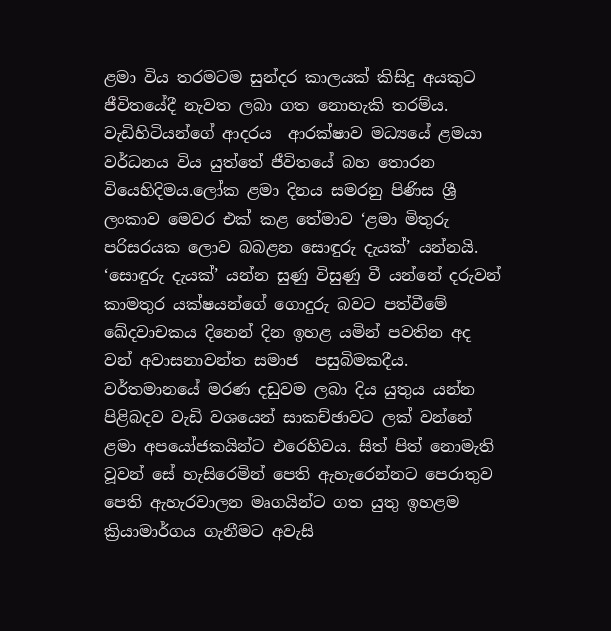ළමා විය තරමටම සුන්දර කාලයක් කිසිදු අයකුට ජීවිතයේදී නැවත ලබා ගත නොහැකි තරම්ය. වැඩිහිටියන්ගේ ආදරය  ආරක්ෂාව මධ්‍යයේ ළමයා වර්ධනය විය යුත්තේ ජීවිතයේ බහ තොරන වියෙහිදිමය.ලෝක ළමා දිනය සමරනු පිණිස ශ්‍රී ලංකාව මෙවර එක් කළ තේමාව ‘ළමා ‍මිතුරු පරිසරයක ලොව බබළන සොඳුරු දැයක්’ යන්නයි. ‘සොඳුරු දැයක්’ යන්න සුණු විසුණු වී යන්නේ දරුවන් කාමතුර යක්ෂයන්ගේ ගොදුරු බවට පත්වීමේ ඛේදවාචකය දිනෙන් දින ඉහළ යමින් පවතින අද වන් අවාසනාවන්ත සමාජ  පසුබිමකදීය. වර්තමානයේ මරණ දඩුවම ලබා දිය යුතුය යන්න පිළිබදව වැඩි වශයෙන් සාකච්ඡාවට ලක් වන්නේ ළමා අපයෝජකයින්ට එරෙහිවය. සිත් පිත් නොමැති වූවන් සේ හැසිරෙමින් පෙති ඇහැරෙන්නට පෙරාතුව පෙති ඇහැරවාලන මෘගයින්ට ගත යුතු ඉහළම ක්‍රියාමාර්ගය ගැනීමට අවැසි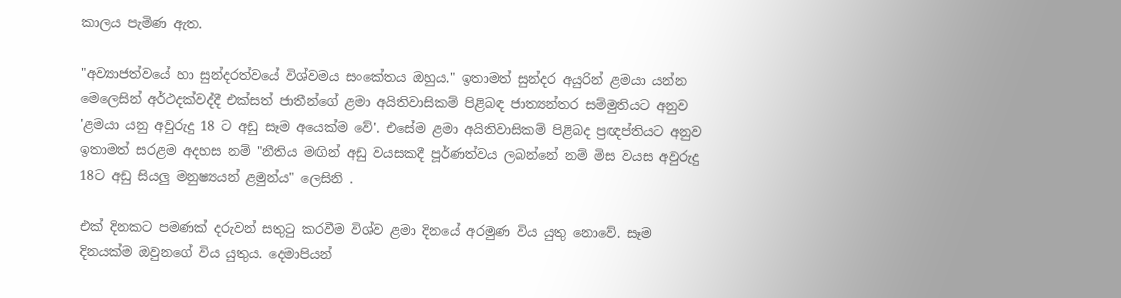කාලය පැමිණ ඇත.

"අව්‍යාජත්වයේ හා සුන්දරත්වයේ විශ්වමය සංකේතය ඔහුය." ඉතාමත් සුන්දර අයුරින් ළමයා යන්න මෙලෙසින් අර්ථදක්වද්දී එක්සත් ජාතීන්ගේ ළමා අයිතිවාසිකම් පිළිබඳ ජාත්‍යන්තර සම්මුතියට අනුව 'ළමයා යනු අවුරුදු 18 ට අඩු සෑම අයෙක්ම වේ'. එසේම ළමා අයිතිවාසිකම් පිළිබද ප්‍රඥප්තියට අනුව ඉතාමත් සරළම අදහස නම් "නීතිය මඟින් අඩු වයසකදී පූර්ණත්වය ලබන්නේ නම් මිස වයස අවුරුදු 18ට අඩු සියලු මනුෂ්‍යයන් ළමුන්ය" ලෙසිනි .

එක් දිනකට පමණක් දරුවන් සතුටු කරවීම විශ්ව ළමා දිනයේ අරමුණ විය යුතු නොවේ. සෑම දිනයක්ම ඔවුනගේ විය යුතුය. දෙමාපියන්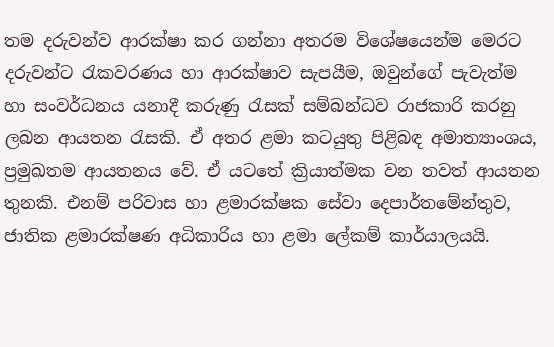තම දරුවන්ව ආරක්ෂා කර ගන්නා අතරම විශේෂයෙන්ම මෙරට දරුවන්ට රැකවරණය හා ආරක්ෂාව සැපයීම, ඔවුන්ගේ පැවැත්ම හා සංවර්ධනය යනාදී කරුණු රැසක් සම්බන්ධව රාජකාරි කරනු ලබන ආයතන රැසකි. ඒ අතර ළමා කටයුතු පිළිබඳ අමාත්‍යාංශය, ප්‍රමුඛතම ආයතනය වේ. ඒ යටතේ ක්‍රියාත්මක වන තවත් ආයතන තුනකි. එනම් පරිවාස හා ළමාරක්ෂක සේවා දෙපාර්තමේන්තුව, ජාතික ළමාරක්ෂණ අධිකාරිය හා ළමා ලේකම් කාර්යාලයයි.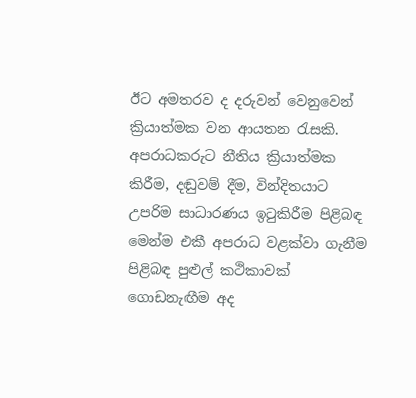ඊට අමතරව ද දරුවන් වෙනුවෙන් ක්‍රියාත්මක වන ආයතන රැසකි. අපරාධකරුට නීතිය ක්‍රියාත්මක කිරීම, දඬුවම් දීම, වින්දිතයාට උපරිම සාධාරණය ඉටුකිරීම පිළිබඳ මෙන්ම එකී අපරාධ වළක්වා ගැනීම පිළිබඳ පුළුල් කථිකාවක් ගොඩනැඟීම අද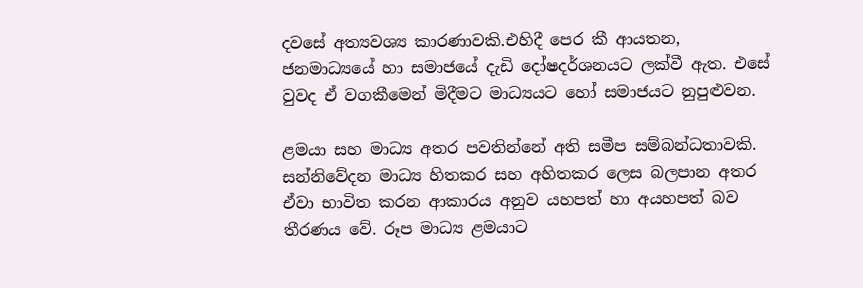දවසේ අත්‍යවශ්‍ය කාරණාවකි.එහිදී පෙර කී ආයතන, ජනමාධ්‍යයේ හා සමාජයේ දැඩි දෝෂදර්ශනයට ලක්වී ඇත. එසේ වුවද ඒ වගකීමෙන් මිදීමට මාධ්‍යයට හෝ සමාජයට නුපුළුවන.

ළමයා සහ මාධ්‍ය අතර පවතින්නේ අති සමීප සම්බන්ධතාවකි. සන්නිවේදන මාධ්‍ය හිතකර සහ අහිතකර ලෙස බලපාන අතර ඒවා භාවිත කරන ආකාරය අනුව යහපත් හා අයහපත් බව තීරණය වේ. රූප මාධ්‍ය ළමයාට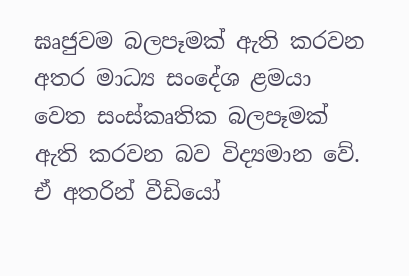ඝෘජුවම බලපෑමක් ඇති කරවන අතර මාධ්‍ය සංදේශ ළමයා වෙත සංස්කෘතික බලපෑමක් ඇති කරවන බව විද්‍යමාන වේ. ඒ අතරින් වීඩියෝ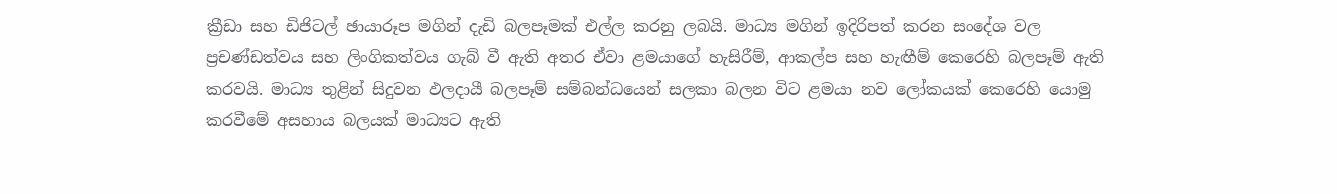ක්‍රීඩා සහ ඩිජිටල් ඡායාරූප මගින් දැඩි බලපෑමක්‌ එල්ල කරනු ලබයි. මාධ්‍ය මගින් ඉදිරිපත් කරන සංදේශ වල ප්‍රචණ්ඩත්වය සහ ලිංගිකත්වය ගැබ් වී ඇති අතර ඒවා ළමයාගේ හැසිරීම්, ආකල්ප සහ හැඟීම් කෙරෙහි බලපෑම් ඇති කරවයි. මාධ්‍ය තුළින් සිදුවන ඵලදායී බලපෑම් සම්බන්ධයෙන් සලකා බලන විට ළමයා නව ලෝකයක් කෙරෙහි යොමු කරවීමේ අසහාය බලයක් මාධ්‍යට ඇති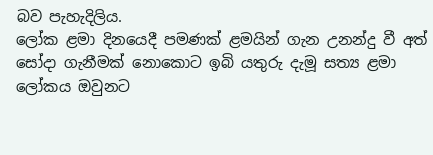බව පැහැදිලිය.
ලෝක ළමා දිනයෙදී පමණක් ළමයින් ගැන උනන්දු වී අත් සෝදා ගැනීමක් නොකොට ඉබි යතුරු දැමූ සත්‍ය ළමා ලෝකය ඔවුනට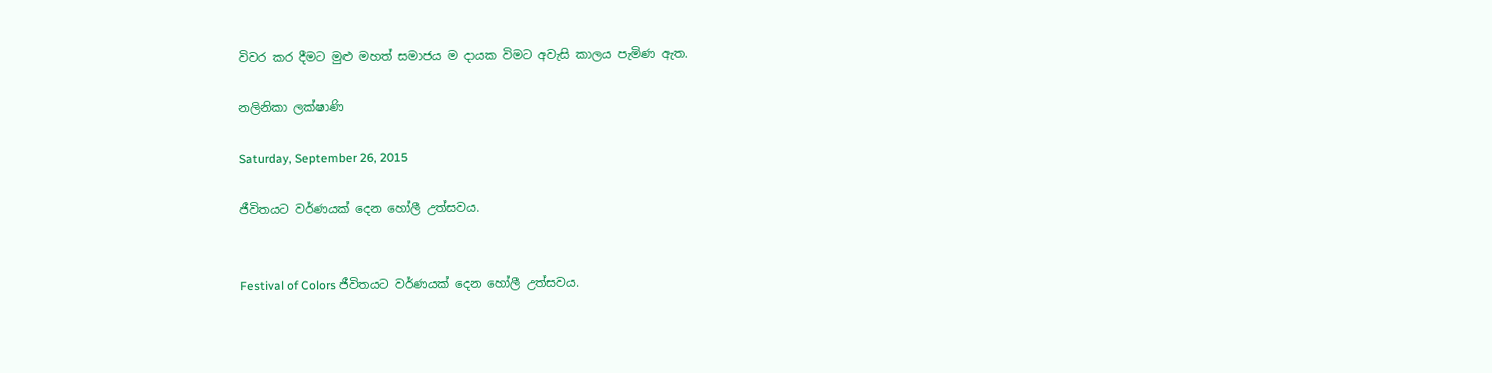විවර කර දීමට මුළු මහත් සමාජය ම දායක විමට අවැසි කාලය පැමිණ ඇත.

නලිනිකා ලක්ෂාණි

Saturday, September 26, 2015

ජීවිතයට වර්ණයක් දෙන හෝලී උත්සවය.


Festival of Colors ජීවිතයට වර්ණයක් දෙන හෝලී උත්සවය.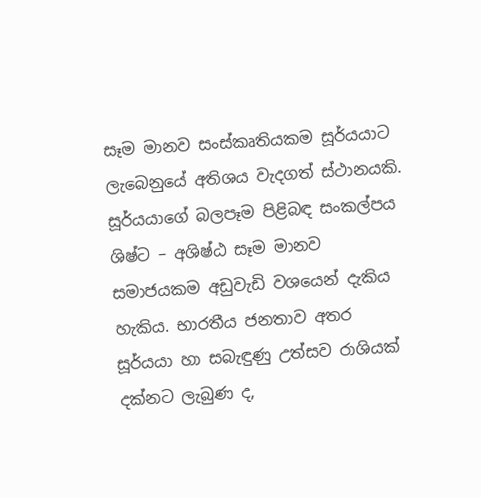සෑම මානව සංස්කෘතියකම සූර්යයාට ලැබෙනුයේ අතිශය වැදගත් ස්ථානයකි. සූර්යයාගේ බලපෑම පිළිබඳ සංකල්පය ශිෂ්ට – අශිෂ්ඨ සෑම මානව සමාජයකම අඩුවැඩි වශයෙන් දැකිය හැකිය. භාරතීය ජනතාව අතර සූර්යයා හා සබැඳුණු උත්සව රාශියක් දක්නට ලැබුණ ද,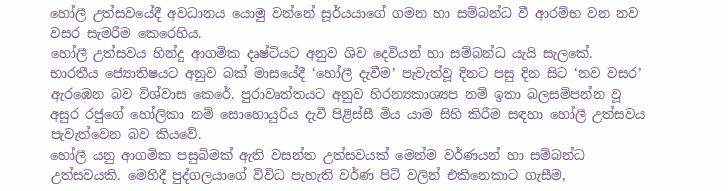හෝලී උත්සවයේදී අවධානය යොමු වන්නේ සූර්යයාගේ ගමන හා සම්බන්ධ වී ආරම්භ වන නව වසර සැමරීම කෙරෙහිය.
හෝලී උත්සවය හින්දු ආගමික දෘෂ්ටියට අනුව ශිව දෙවියන් හා සම්බන්ධ යැයි සැලකේ. භාරතීය ජ්‍යොතිෂයට අනුව බක් මාසයේදී ‘හෝලී දැවීම’ පැවැත්වූ දිනට පසු දින සිට ‘නව වසර’ ඇරඹෙන බව විශ්වාස කෙරේ. පුරාවෘත්තයට අනුව හිරන්‍යකාශ්‍යප නම් ඉතා බලසම්පන්න වූ අසුර රජුගේ හෝලිකා නම් සොහොයුරිය දැවී පිළිස්සී මිය යාම සිහි කිරීම සඳහා හෝලී උත්සවය පැවැත්වෙන බව කියවේ.
හෝලී යනු ආගමික පසුබිමක් ඇති වසන්ත උත්සවයක් මෙන්ම වර්ණයන් හා සම්බන්ධ උත්සවයකි. මෙහිදී පුද්ගලයාගේ විවිධ පැහැති වර්ණ පිටි වලින් එකිනෙකාට ගැසීම,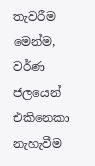තැවරීම මෙන්ම, වර්ණ ජලයෙන් එකිනෙකා නැහැවීම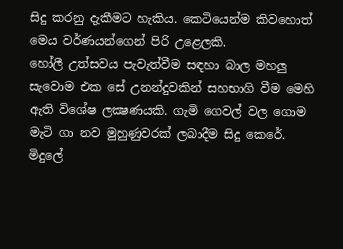සිදු කරනු දැකීමට හැකිය. කෙටියෙන්ම කිවහොත් මෙය වර්ණයන්ගෙන් පිරි උළෙලකි.
හෝලී උත්සවය පැවැත්වීම සඳහා බාල මහලු සැවොම එක සේ උනන්දුවකින් සහභාගි වීම මෙහි ඇති විශේෂ ලක්‍ෂණයකි. ගැමි ගෙවල් වල ගොම මැටි ගා නව මුහුණුවරක් ලබාදීම සිදු කෙරේ. මිදුලේ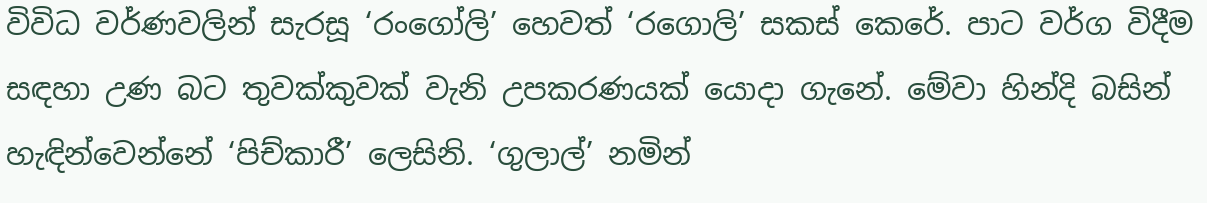විවිධ වර්ණවලින් සැරසූ ‘රංගෝලි’ හෙවත් ‘රගොලි’ සකස් කෙරේ. පාට වර්ග විදීම සඳහා උණ බට තුවක්කුවක් වැනි උපකරණයක් යොදා ගැනේ. මේවා හින්දි බසින් හැඳින්වෙන්නේ ‘පිච්කාරී’ ලෙසිනි. ‘ගුලාල්’ නමින්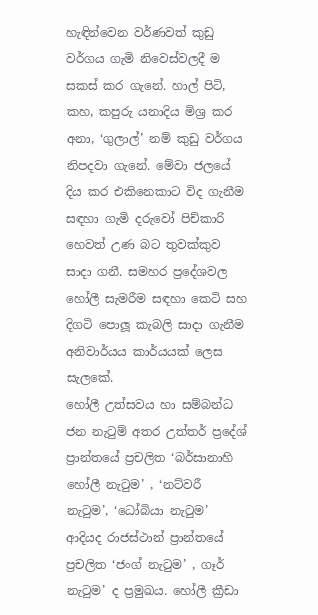හැඳින්වෙන වර්ණවත් කුඩු වර්ගය ගැමි නිවෙස්වලදී ම  සකස් කර ගැනේ. හාල් පිටි, කහ, කපුරු යනාදිය මිශ්‍ර කර අනා, ‘ගුලාල්’ නම් කුඩු වර්ගය නිපදවා ගැනේ. මේවා ජලයේ දිය කර එකිනෙකාට විද ගැනීම සඳහා ගැමි දරුවෝ පිච්කාරි හෙවත් උණ බට තුවක්කුව සාදා ගනී. සමහර ප්‍රදේශවල හෝලී සැමරීම සඳහා කෙටි සහ දිගටි පොලූ කැබලි සාදා ගැනීම අනිවාර්යය කාර්යයක් ලෙස සැලකේ.
හෝලී උත්සවය හා සම්බන්ධ ජන නැටුම් අතර උත්තර් ප්‍රදේශ් ප්‍රාන්තයේ ප්‍රචලිත ‘බර්සානාහි හෝලී නැටුම’ , ‘නට්වරී නැටුම’, ‘ධෝබියා නැටුම’ ආදියද රාජස්ථාන් ප්‍රාන්තයේ ප්‍රචලිත ‘ජංග් නැටුම’ , ගෑර් නැටුම’ ද ප්‍රමුඛය. හෝලී ක්‍රීඩා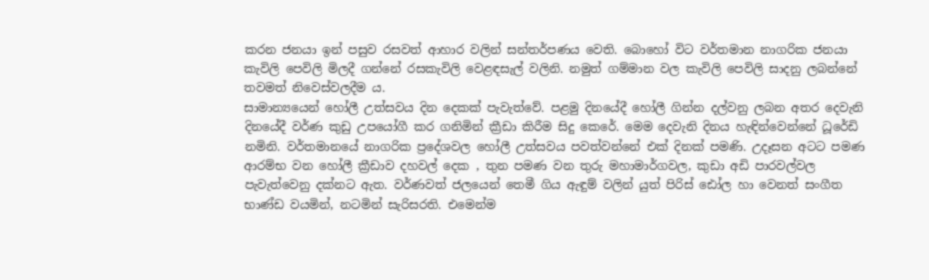කරන ජනයා ඉන් පසුව රසවත් ආහාර වලින් සන්තර්පණය වෙති. බොහෝ විට වර්තමාන නාගරික ජනයා කැවිලි පෙවිලි මිලදී ගන්නේ රසකැවිලි වෙළඳසැල් වලිනි. නමුත් ගම්මාන වල කැවිලි පෙවිලි සාදනු ලබන්නේ තවමත් නිවෙස්වලදීම ය.
සාමාන්‍යයෙන් හෝලී උත්සවය දින දෙකක් පැවැත්වේ. පළමු දිනයේදී හෝලී ගින්න දල්වනු ලබන අතර දෙවැනි දිනයේදී වර්ණ කුඩු උපයෝගී කර ගනිමින් ක්‍රීඩා කිරීම සිදු කෙරේ. මෙම දෙවැනි දිනය හැඳින්වෙන්නේ ධූරේඩි නමිනි. වර්තමානයේ නාගරික ප්‍රදේශවල හෝලී උත්සවය පවත්වන්නේ එක් දිනක් පමණි. උදෑසන අටට පමණ ආරම්භ වන හෝලී ක්‍රීඩාව දහවල් දෙක , තුන පමණ වන තුරු මහාමාර්ගවල, කුඩා අඩි පාරවල්වල පැවැත්වෙනු දක්නට ඇත. වර්ණවත් ජලයෙන් තෙමී ගිය ඇඳුම් වලින් යුත් පිරිස් ඪෝල හා වෙනත් සංගීත භාණ්ඩ වයමින්, නටමින් සැරිසරති. එමෙන්ම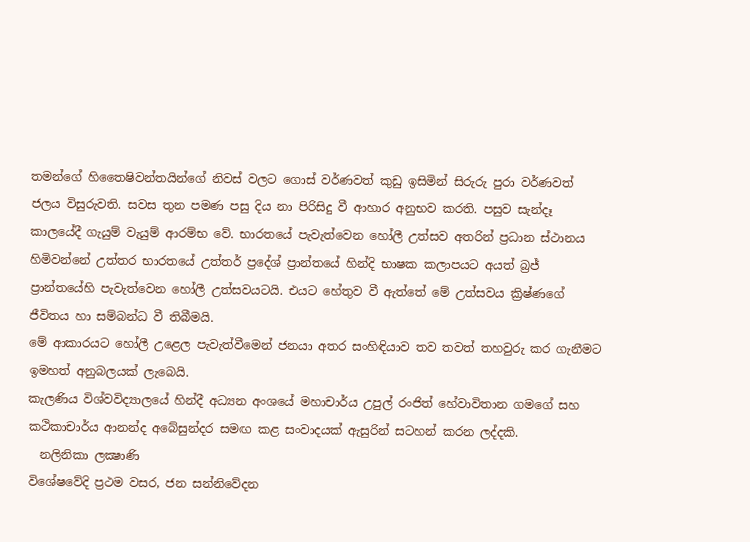තමන්ගේ හිතෛෂිවන්තයින්ගේ නිවස් වලට ගොස් වර්ණවත් කුඩු ඉසිමින් සිරුරු පුරා වර්ණවත් ජලය විසුරුවති. සවස තුන පමණ පසු දිය නා පිරිසිදු වී ආහාර අනුභව කරති. පසුව සැන්දෑ කාලයේදී ගැයුම් වැයුම් ආරම්භ වේ. භාරතයේ පැවැත්වෙන හෝලී උත්සව අතරින් ප්‍රධාන ස්ථානය හිමිවන්නේ උත්තර භාරතයේ උත්තර් ප්‍රදේශ් ප්‍රාන්තයේ හින්දි භාෂක කලාපයට අයත් බ්‍රජ් ප්‍රාන්තයේහි පැවැත්වෙන හෝලී උත්සවයටයි. එයට හේතුව වී ඇත්තේ මේ උත්සවය ක්‍රිෂ්ණගේ ජීවිතය හා සම්බන්ධ වී තිබීමයි.
මේ ආකාරයට හෝලී උළෙල පැවැත්වීමෙන් ජනයා අතර සංහිඳියාව තව තවත් තහවුරු කර ගැනීමට ඉමහත් අනුබලයක් ලැබෙයි.
කැලණිය විශ්වවිද්‍යාලයේ හින්දී අධ්‍යන අංශයේ මහාචාර්ය උපුල් රංජිත් හේවාවිතාන ගමගේ සහ කථිකාචාර්ය ආනන්ද අබේසුන්දර සමඟ කළ සංවාදයක් ඇසුරින් සටහන් කරන ලද්දකි.
  නලිනිකා ලක්‍ෂාණි
විශේෂවේදි ප්‍රථම වසර, ජන සන්නිවේදන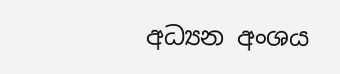අධ්‍යන අංශය